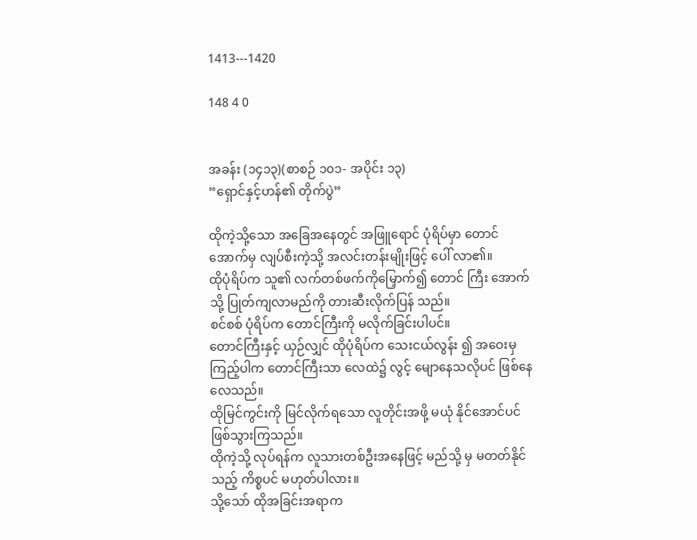1413---1420

148 4 0


အခန်း (၁၄၁၃)(စာစဉ် ၁၀၁- အပိုင်း ၁၃)
“ရှောင်နှင့်ဟန်၏ တိုက်ပွဲ”

ထိုကဲ့သို့သော အခြေအနေတွင် အဖြူရောင် ပုံရိပ်မှာ တောင်အောက်မှ လျပ်စီးကဲ့သို့ အလင်းတန်းမျိုးဖြင့် ပေါ် လာ၏။
ထိုပုံရိပ်က သူ၏ လက်တစ်ဖက်ကိုမြှောက်၍ တောင် ကြီး အောက်သို့ ပြုတ်ကျလာမည်ကို တားဆီးလိုက်ပြန် သည်။
စင်စစ် ပုံရိပ်က တောင်ကြီးကို မလိုက်ခြင်းပါပင်။
တောင်ကြီးနှင့် ယှဉ်လျှင် ထိုပုံရိပ်က သေးငယ်လွန်း ၍ အဝေးမှ ကြည့်ပါက တောင်ကြီးသာ လေထဲ၌ လွင့် မျောနေသလိုပင် ဖြစ်နေလေသည်။
ထိုမြင်ကွင်းကို မြင်လိုက်ရသော လူတိုင်းအဖို့ မယုံ နိုင်အောင်ပင် ဖြစ်သွားကြသည်။
ထိုကဲ့သို့ လုပ်ရန်က လူသားတစ်ဦးအနေဖြင့် မည်သို့ မှ မတတ်နိုင်သည့် ကိစ္စပင် မဟုတ်ပါလား။
သို့သော် ထိုအခြင်းအရာက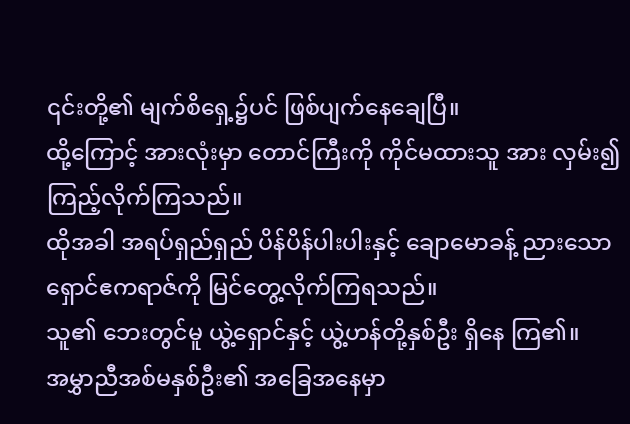၎င်းတို့၏ မျက်စိရှေ့၌ပင် ဖြစ်ပျက်နေချေပြီ။
ထို့ကြောင့် အားလုံးမှာ တောင်ကြီးကို ကိုင်မထားသူ အား လှမ်း၍ ကြည့်လိုက်ကြသည်။
ထိုအခါ အရပ်ရှည်ရှည် ပိန်ပိန်ပါးပါးနှင့် ချောမောခန့် ညားသော ရှောင်ဧကရာဇ်ကို မြင်တွေ့လိုက်ကြရသည်။
သူ၏ ဘေးတွင်မူ ယွဲ့ရှောင်နှင့် ယွဲ့ဟန်တို့နှစ်ဦး ရှိနေ ကြ၏။
အမွှာညီအစ်မနှစ်ဦး၏ အခြေအနေမှာ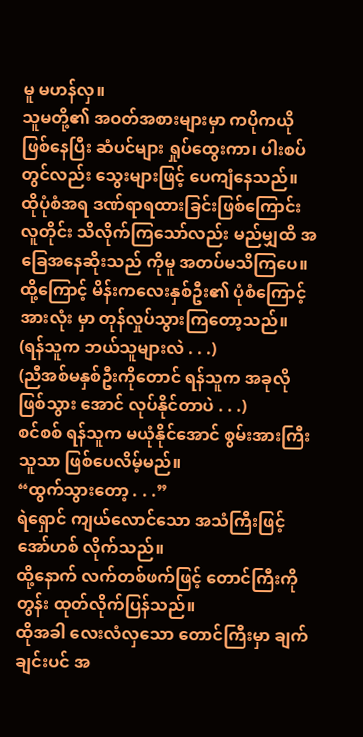မူ မဟန်လှ။
သူမတို့၏ အဝတ်အစားများမှာ ကပိုကယို ဖြစ်နေပြီး ဆံပင်များ ရှုပ်ထွေးကာ၊ ပါးစပ်တွင်လည်း သွေးများဖြင့် ပေကျံနေသည်။
ထိုပုံစံအရ ဒဏ်ရာရထားခြင်းဖြစ်ကြောင်း လူတိုင်း သိလိုက်ကြသော်လည်း မည်မျှထိ အခြေအနေဆိုးသည် ကိုမူ အတပ်မသိကြပေ။
ထို့ကြောင့် မိန်းကလေးနှစ်ဦး၏ ပုံစံကြောင့် အားလုံး မှာ တုန်လှုပ်သွားကြတော့သည်။
(ရန်သူက ဘယ်သူများလဲ . . .)
(ညီအစ်မနှစ်ဦးကိုတောင် ရန်သူက အခုလို ဖြစ်သွား အောင် လုပ်နိုင်တာပဲ . . .)
စင်စစ် ရန်သူက မယုံနိုင်အောင် စွမ်းအားကြီးသူသာ ဖြစ်ပေလိမ့်မည်။
“ထွက်သွားတော့ . . .”
ရဲရှောင် ကျယ်လောင်သော အသံကြီးဖြင့် အော်ဟစ် လိုက်သည်။
ထို့နောက် လက်တစ်ဖက်ဖြင့် တောင်ကြီးကို တွန်း ထုတ်လိုက်ပြန်သည်။
ထိုအခါ လေးလံလှသော တောင်ကြီးမှာ ချက်ချင်းပင် အ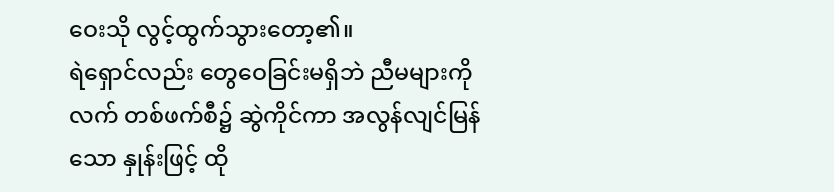ဝေးသို လွင့်ထွက်သွားတော့၏။
ရဲရှောင်လည်း တွေဝေခြင်းမရှိဘဲ ညီမများကို လက် တစ်ဖက်စီ၌ ဆွဲကိုင်ကာ အလွန်လျင်မြန်သော နှုန်းဖြင့် ထို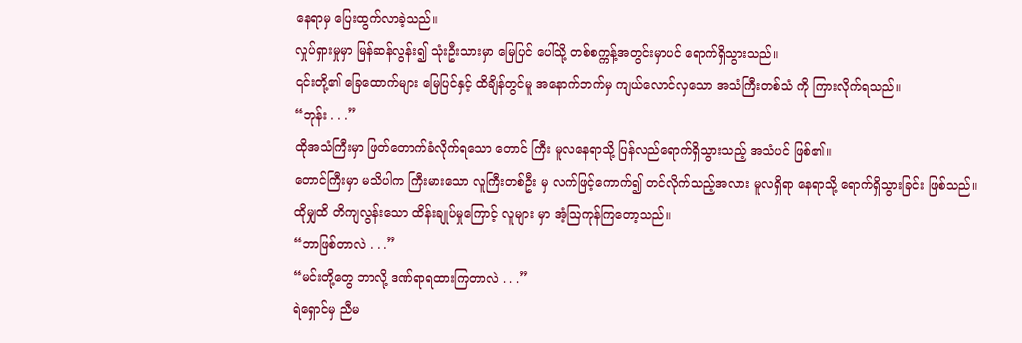နေရာမှ ပြေးထွက်လာခဲ့သည်။
လှုပ်ရှားမှုမှာ မြန်ဆန်လွန်း၍ သုံးဦးသားမှာ မြေပြင် ပေါ်သို့ တစ်စက္ကန့်အတွင်းမှာပင် ရောက်ရှိသွားသည်။
၎င်းတို့၏ ခြေထောက်များ မြေပြင်နှင့် ထိချိန်တွင်မူ အနောက်ဘက်မှ ကျယ်လောင်လှသော အသံကြီးတစ်သံ ကို ကြားလိုက်ရသည်။
“ဘုန်း . . .”
ထိုအသံကြီးမှာ ဖြတ်တောက်ခံလိုက်ရသော တောင် ကြီး မူလနေရာသို့ ပြန်လည်ရောက်ရှိသွားသည့် အသံပင် ဖြစ်၏။
တောင်ကြီးမှာ မသိပါက ကြီးမားသော လူကြီးတစ်ဦး မှ လက်ဖြင့်ကောက်၍ တင်လိုက်သည့်အလား မူလရှိရာ နေရာသို့ ရောက်ရှိသွားခြင်း ဖြစ်သည်။
ထိုမျှထိ တိကျလွန်းသော ထိန်းချုပ်မှုကြောင့် လူများ မှာ အံ့ဩကုန်ကြတော့သည်။
“ဘာဖြစ်တာလဲ . . .”
“မင်းတို့တွေ ဘာလို့ ဒဏ်ရာရထားကြတာလဲ . . .”
ရဲရှောင်မှ ညီမ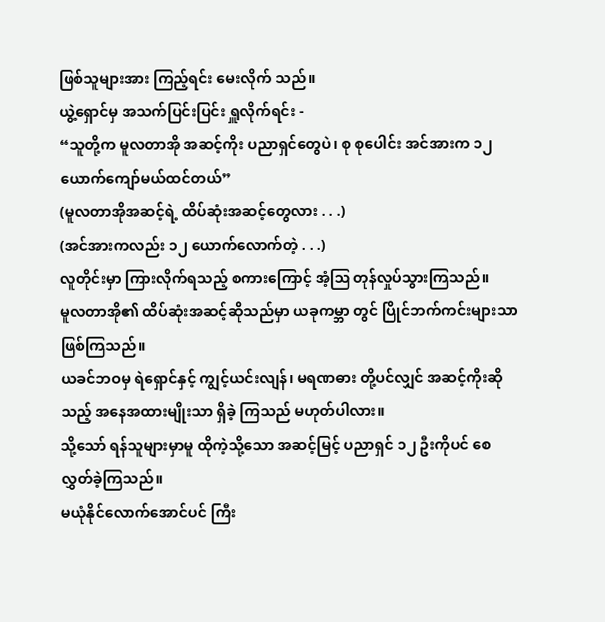ဖြစ်သူများအား ကြည့်ရင်း မေးလိုက် သည်။
ယွဲ့ရှောင်မှ အသက်ပြင်းပြင်း ရှူလိုက်ရင်း -
“သူတို့က မူလတာအို အဆင့်ကိုး ပညာရှင်တွေပဲ၊ စု စုပေါင်း အင်အားက ၁၂ ယောက်ကျော်မယ်ထင်တယ်”
(မူလတာအိုအဆင့်ရဲ့ ထိပ်ဆုံးအဆင့်တွေလား . . .)
(အင်အားကလည်း ၁၂ ယောက်လောက်တဲ့ . . .)
လူတိုင်းမှာ ကြားလိုက်ရသည့် စကားကြောင့် အံ့ဩ တုန်လှုပ်သွားကြသည်။
မူလတာအို၏ ထိပ်ဆုံးအဆင့်ဆိုသည်မှာ ယခုကမ္ဘာ တွင် ပြိုင်ဘက်ကင်းများသာ ဖြစ်ကြသည်။
ယခင်ဘဝမှ ရဲရှောင်နှင့် ကျွင့်ယင်းလျန်၊ မရဏဓား တို့ပင်လျှင် အဆင့်ကိုးဆိုသည့် အနေအထားမျိုးသာ ရှိခဲ့ ကြသည် မဟုတ်ပါလား။
သို့သော် ရန်သူများမှာမူ ထိုကဲ့သို့သော အဆင့်မြင့် ပညာရှင် ၁၂ ဦးကိုပင် စေလွှတ်ခဲ့ကြသည်။
မယုံနိုင်လောက်အောင်ပင် ကြီး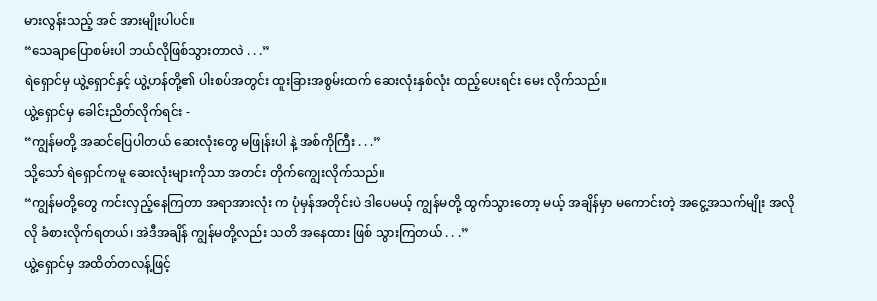မားလွန်းသည့် အင် အားမျိုးပါပင်။
“သေချာပြောစမ်းပါ ဘယ်လိုဖြစ်သွားတာလဲ . . .”
ရဲရှောင်မှ ယွဲ့ရှောင်နှင့် ယွဲ့ဟန်တို့၏ ပါးစပ်အတွင်း ထူးခြားအစွမ်းထက် ဆေးလုံးနှစ်လုံး ထည့်ပေးရင်း မေး လိုက်သည်။
ယွဲ့ရှောင်မှ ခေါင်းညိတ်လိုက်ရင်း -
“ကျွန်မတို့ အဆင်ပြေပါတယ် ဆေးလုံးတွေ မဖြုန်းပါ နဲ့ အစ်ကိုကြီး . . .”
သို့သော် ရဲရှောင်ကမူ ဆေးလုံးများကိုသာ အတင်း တိုက်ကျွေးလိုက်သည်။
“ကျွန်မတို့တွေ ကင်းလှည့်နေကြတာ အရာအားလုံး က ပုံမှန်အတိုင်းပဲ ဒါပေမယ့် ကျွန်မတို့ ထွက်သွားတော့ မယ့် အချိန်မှာ မကောင်းတဲ့ အငွေ့အသက်မျိုး အလိုလို ခံစားလိုက်ရတယ်၊ အဲဒီအချိန် ကျွန်မတို့လည်း သတိ အနေထား ဖြစ် သွားကြတယ် . . .”
ယွဲ့ရှောင်မှ အထိတ်တလန့်ဖြင့်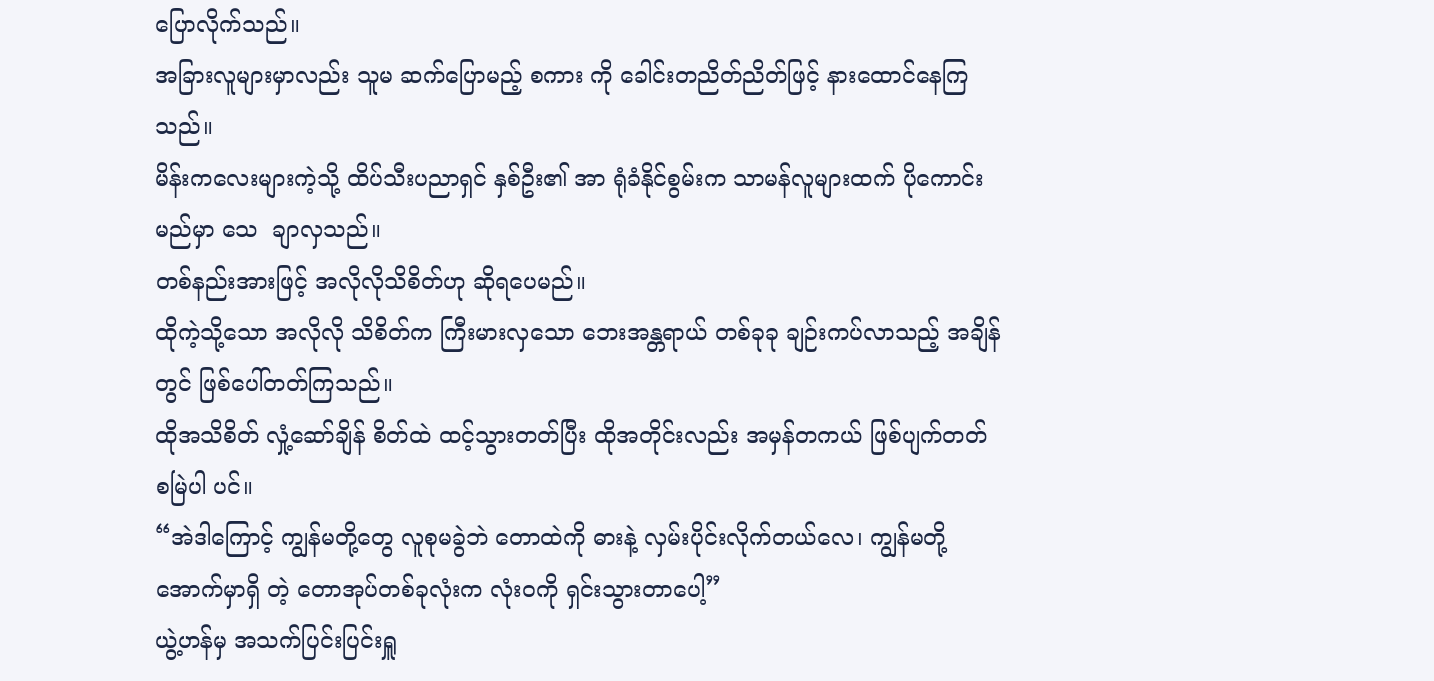ပြောလိုက်သည်။
အခြားလူများမှာလည်း သူမ ဆက်ပြောမည့် စကား ကို ခေါင်းတညိတ်ညိတ်ဖြင့် နားထောင်နေကြသည်။
မိန်းကလေးများကဲ့သို့ ထိပ်သီးပညာရှင် နှစ်ဦး၏ အာ ရုံခံနိုင်စွမ်းက သာမန်လူများထက် ပိုကောင်းမည်မှာ သေ  ချာလှသည်။
တစ်နည်းအားဖြင့် အလိုလိုသိစိတ်ဟု ဆိုရပေမည်။
ထိုကဲ့သို့သော အလိုလို သိစိတ်က ကြီးမားလှသော ဘေးအန္တရာယ် တစ်ခုခု ချဉ်းကပ်လာသည့် အချိန်တွင် ဖြစ်ပေါ်တတ်ကြသည်။
ထိုအသိစိတ် လှုံ့ဆော်ချိန် စိတ်ထဲ ထင့်သွားတတ်ပြီး ထိုအတိုင်းလည်း အမှန်တကယ် ဖြစ်ပျက်တတ် စမြဲပါ ပင်။
“အဲဒါကြောင့် ကျွန်မတို့တွေ လူစုမခွဲဘဲ တောထဲကို ဓားနဲ့ လှမ်းပိုင်းလိုက်တယ်လေ၊ ကျွန်မတို့အောက်မှာရှိ တဲ့ တောအုပ်တစ်ခုလုံးက လုံးဝကို ရှင်းသွားတာပေါ့”
ယွဲ့ဟန်မှ အသက်ပြင်းပြင်းရှူ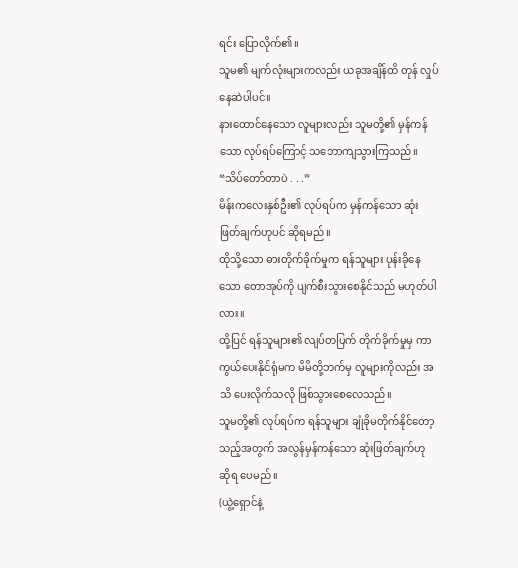ရင်း ပြောလိုက်၏။
သူမ၏ မျက်လုံးများကလည်း ယခုအချိန်ထိ တုန် လှုပ်နေဆဲပါပင်။
နားထောင်နေသော လူများလည်း သူမတို့၏ မှန်ကန် သော လုပ်ရပ်ကြောင့် သဘောကျသွားကြသည်။
“သိပ်တော်တာပဲ . . .”
မိန်းကလေးနှစ်ဦး၏ လုပ်ရပ်က မှန်ကန်သော ဆုံး ဖြတ်ချက်ဟုပင် ဆိုရမည်။
ထိုသို့သော ဓားတိုက်ခိုက်မှုက ရန်သူများ ပုန်းခိုနေ သော တောအုပ်ကို ပျက်စီးသွားစေနိုင်သည် မဟုတ်ပါ လား။
ထို့ပြင် ရန်သူများ၏ လျပ်တပြက် တိုက်ခိုက်မှုမှ ကာ ကွယ်ပေးနိုင်ရုံမက မိမိတို့ဘက်မှ လူများကိုလည်း အသိ ပေးလိုက်သလို ဖြစ်သွားစေလေသည်။
သူမတို့၏ လုပ်ရပ်က ရန်သူများ ချုံခိုမတိုက်နိုင်တော့ သည့်အတွက် အလွန်မှန်ကန်သော ဆုံးဖြတ်ချက်ဟု ဆိုရ ပေမည်။
(ယွဲ့ရှောင်နဲ့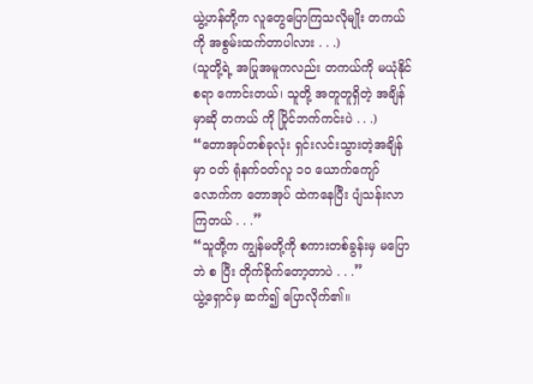ယွဲ့ဟန်တို့က လူတွေပြောကြသလိုမျိုး တကယ်ကို အစွမ်းထက်တာပါလား . . .)
(သူတို့ရဲ့ အပြုအမူကလည်း တကယ်ကို မယုံနိုင်စရာ ကောင်းတယ်၊ သူတို့ အတူတူရှိတဲ့ အချိန်မှာဆို တကယ် ကို ပြိုင်ဘက်ကင်းပဲ . . .)
“တောအုပ်တစ်ခုလုံး ရှင်းလင်းသွားတဲ့အချိန်မှာ ဝတ် ရုံနက်ဝတ်လူ ၁၀ ယောက်ကျော်လောက်က တောအုပ် ထဲကနေပြီး ပျံသန်းလာကြတယ် . . .”
“သူတို့က ကျွန်မတို့ကို စကားတစ်ခွန်းမှ မပြောဘဲ စ ပြီး တိုက်ခိုက်တော့တာပဲ . . .”
ယွဲ့ရှောင်မှ ဆက်၍ ပြောလိုက်၏။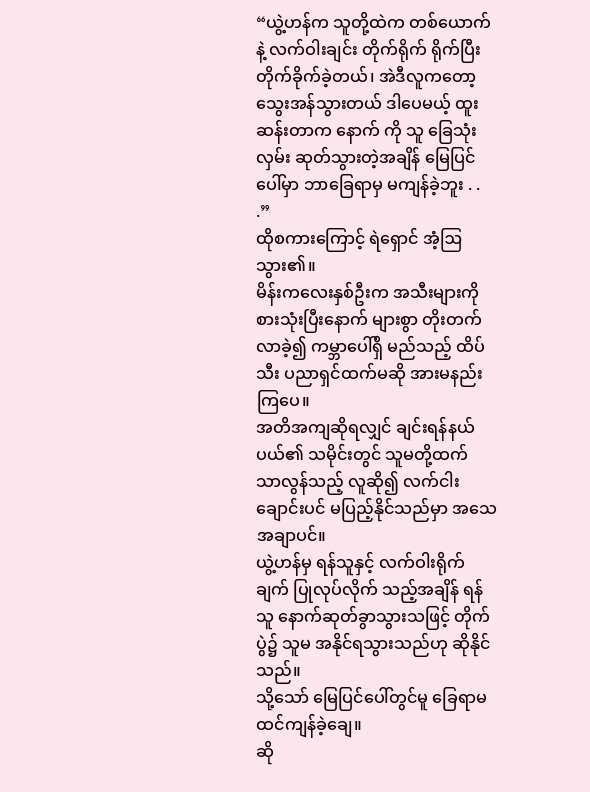“ယွဲ့ဟန်က သူတို့ထဲက တစ်ယောက်နဲ့ လက်ဝါးချင်း တိုက်ရိုက် ရိုက်ပြီး တိုက်ခိုက်ခဲ့တယ်၊ အဲဒီလူကတော့ သွေးအန်သွားတယ် ဒါပေမယ့် ထူးဆန်းတာက နောက် ကို သူ ခြေသုံးလှမ်း ဆုတ်သွားတဲ့အချိန် မြေပြင်ပေါ်မှာ ဘာခြေရာမှ မကျန်ခဲ့ဘူး . . .”
ထိုစကားကြောင့် ရဲရှောင် အံ့ဩသွား၏။
မိန်းကလေးနှစ်ဦးက အသီးများကို စားသုံးပြီးနောက် များစွာ တိုးတက်လာခဲ့၍ ကမ္ဘာပေါ်ရှိ မည်သည့် ထိပ်သီး ပညာရှင်ထက်မဆို အားမနည်းကြပေ။
အတိအကျဆိုရလျှင် ချင်းရန်နယ်ပယ်၏ သမိုင်းတွင် သူမတို့ထက် သာလွန်သည့် လူဆို၍ လက်ငါးချောင်းပင် မပြည့်နိုင်သည်မှာ အသေအချာပင်။
ယွဲ့ဟန်မှ ရန်သူနှင့် လက်ဝါးရိုက်ချက် ပြုလုပ်လိုက် သည့်အချိန် ရန်သူ နောက်ဆုတ်ခွာသွားသဖြင့် တိုက်ပွဲ၌ သူမ အနိုင်ရသွားသည်ဟု ဆိုနိုင်သည်။
သို့သော် မြေပြင်ပေါ်တွင်မူ ခြေရာမထင်ကျန်ခဲ့ချေ။
ဆို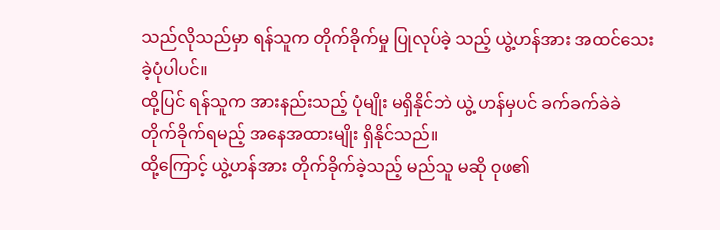သည်လိုသည်မှာ ရန်သူက တိုက်ခိုက်မှု ပြုလုပ်ခဲ့ သည့် ယွဲ့ဟန်အား အထင်သေးခဲ့ပုံပါပင်။
ထို့ပြင် ရန်သူက အားနည်းသည့် ပုံမျိုး မရှိနိုင်ဘဲ ယွဲ့ ဟန်မှပင် ခက်ခက်ခဲခဲ တိုက်ခိုက်ရမည့် အနေအထားမျိုး ရှိနိုင်သည်။
ထို့ကြောင့် ယွဲ့ဟန်အား တိုက်ခိုက်ခဲ့သည့် မည်သူ မဆို ဝုဖ၏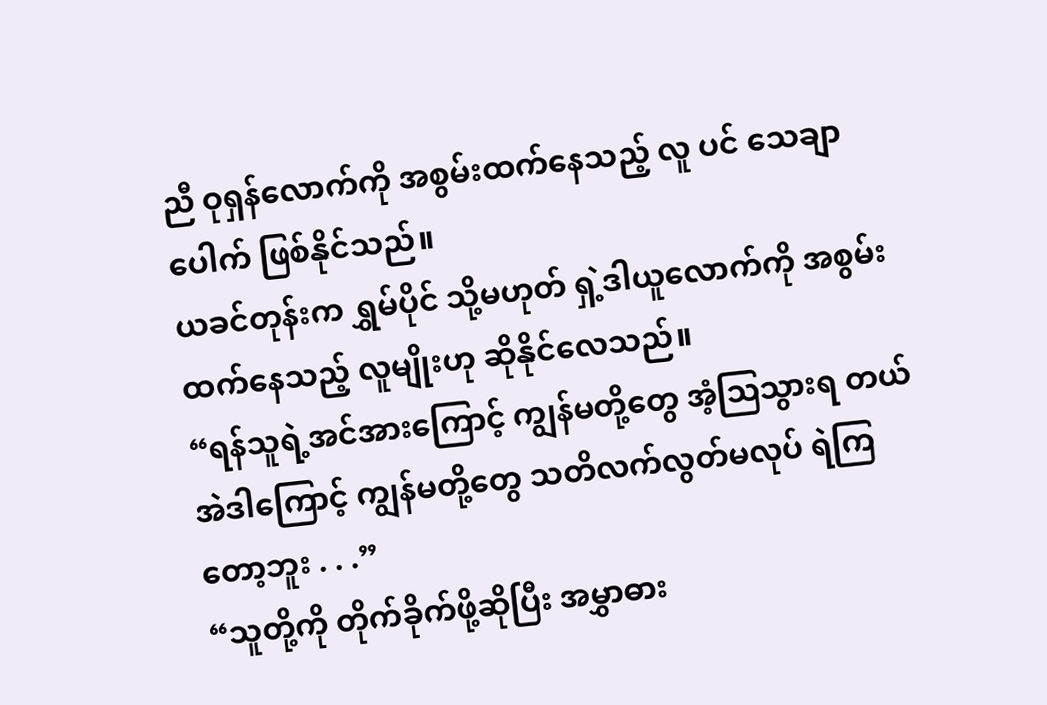ညီ ဝုရှန်လောက်ကို အစွမ်းထက်နေသည့် လူ ပင် သေချာပေါက် ဖြစ်နိုင်သည်။
ယခင်တုန်းက ရွှမ်ပိုင် သို့မဟုတ် ရှဲ့ဒါယူလောက်ကို အစွမ်းထက်နေသည့် လူမျိုးဟု ဆိုနိုင်လေသည်။
“ရန်သူရဲ့အင်အားကြောင့် ကျွန်မတို့တွေ အံ့ဩသွားရ တယ် အဲဒါကြောင့် ကျွန်မတို့တွေ သတိလက်လွတ်မလုပ် ရဲကြတော့ဘူး . . .”
“သူတို့ကို တိုက်ခိုက်ဖို့ဆိုပြီး အမွှာဓား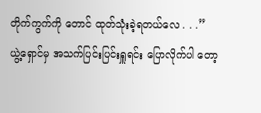တိုက်ကွက်ကို တောင် ထုတ်သုံးခဲ့ရတယ်လေ . . .”
ယွဲ့ရှောင်မှ အသက်ပြင်းပြင်းရှူရင်း ပြောလိုက်ပါ တော့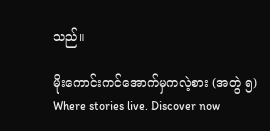သည်။

မိုးကောင်းကင်အောက်မှကလဲ့စား (အတွဲ ၅) Where stories live. Discover now